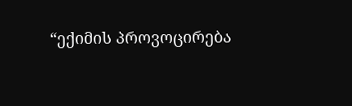“ექიმის პროვოცირება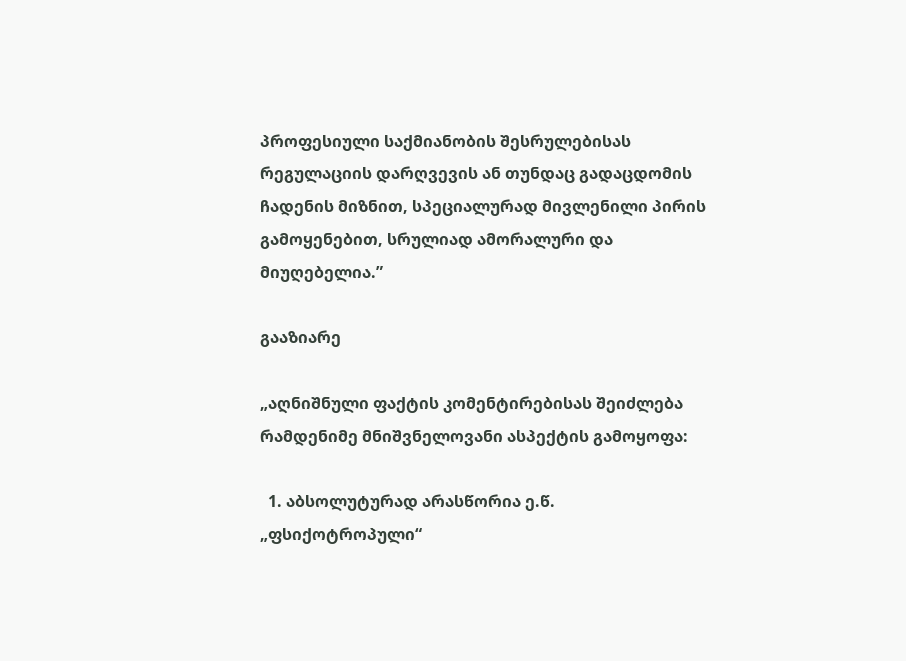პროფესიული საქმიანობის შესრულებისას რეგულაციის დარღვევის ან თუნდაც გადაცდომის ჩადენის მიზნით, სპეციალურად მივლენილი პირის გამოყენებით, სრულიად ამორალური და მიუღებელია.”

გააზიარე

„აღნიშნული ფაქტის კომენტირებისას შეიძლება რამდენიმე მნიშვნელოვანი ასპექტის გამოყოფა:

  1. აბსოლუტურად არასწორია ე.წ. „ფსიქოტროპული“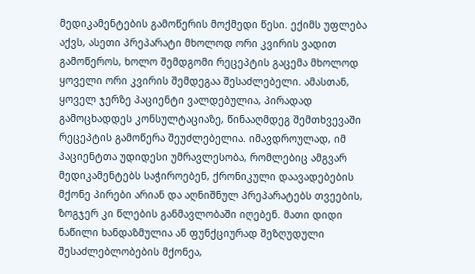მედიკამენტების გამოწერის მოქმედი წესი. ექიმს უფლება აქვს, ასეთი პრეპარატი მხოლოდ ორი კვირის ვადით გამოწეროს, ხოლო შემდგომი რეცეპტის გაცემა მხოლოდ ყოველი ორი კვირის შემდეგაა შესაძლებელი. ამასთან, ყოველ ჯერზე პაციენტი ვალდებულია, პირადად გამოცხადდეს კონსულტაციაზე, წინააღმდეგ შემთხვევაში რეცეპტის გამოწერა შეუძლებელია. იმავდროულად, იმ პაციენტთა უდიდესი უმრავლესობა, რომლებიც ამგვარ მედიკამენტებს საჭიროებენ, ქრონიკული დაავადებების მქონე პირები არიან და აღნიშნულ პრეპარატებს თვეების, ზოგჯერ კი წლების განმავლობაში იღებენ. მათი დიდი ნაწილი ხანდაზმულია ან ფუნქციურად შეზღუდული შესაძლებლობების მქონეა,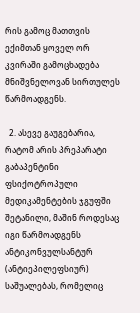რის გამოც მათთვის ექიმთან ყოველ ორ კვირაში გამოცხადება მნიშვნელოვან სირთულეს წარმოადგენს.

  2. ასევე გაუგებარია, რატომ არის პრეპარატი გაბაპენტინი ფსიქოტროპული მედიკამენტების ჯგუფში შეტანილი, მაშინ როდესაც იგი წარმოადგენს ანტიკონვულსანტურ (ანტიეპილეფსიურ) საშუალებას, რომელიც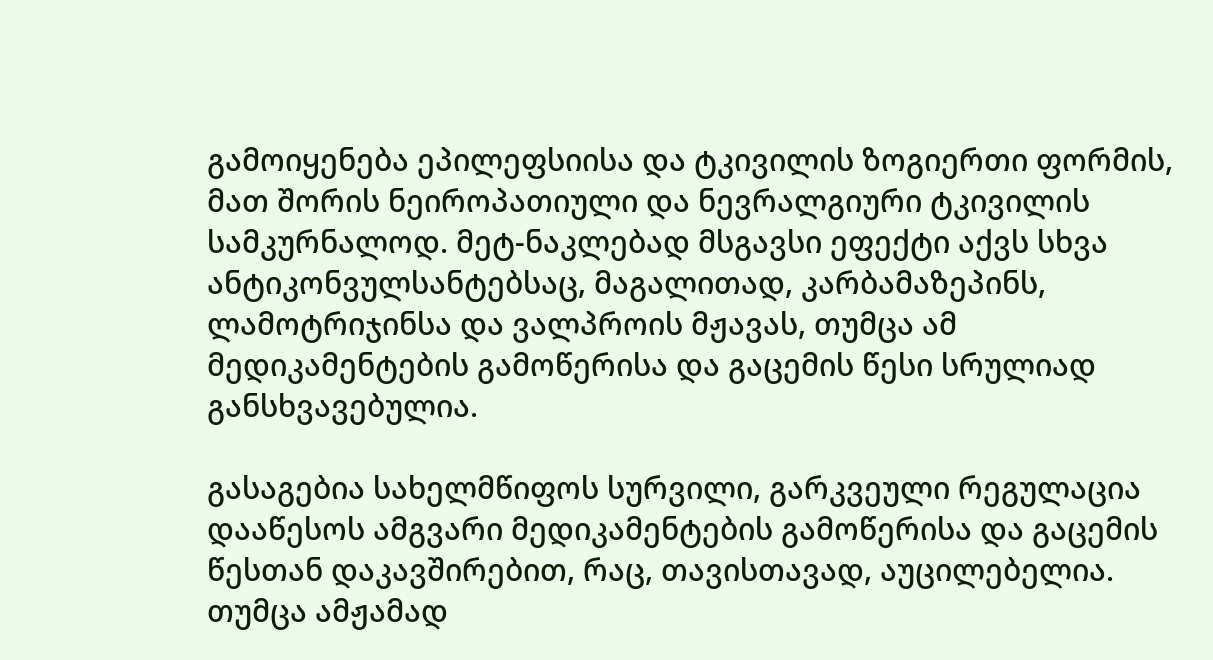გამოიყენება ეპილეფსიისა და ტკივილის ზოგიერთი ფორმის, მათ შორის ნეიროპათიული და ნევრალგიური ტკივილის სამკურნალოდ. მეტ-ნაკლებად მსგავსი ეფექტი აქვს სხვა ანტიკონვულსანტებსაც, მაგალითად, კარბამაზეპინს, ლამოტრიჯინსა და ვალპროის მჟავას, თუმცა ამ მედიკამენტების გამოწერისა და გაცემის წესი სრულიად განსხვავებულია.

გასაგებია სახელმწიფოს სურვილი, გარკვეული რეგულაცია დააწესოს ამგვარი მედიკამენტების გამოწერისა და გაცემის წესთან დაკავშირებით, რაც, თავისთავად, აუცილებელია. თუმცა ამჟამად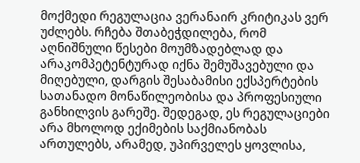მოქმედი რეგულაცია ვერანაირ კრიტიკას ვერ უძლებს. რჩება შთაბეჭდილება, რომ აღნიშნული წესები მოუმზადებლად და არაკომპეტენტურად იქნა შემუშავებული და მიღებული, დარგის შესაბამისი ექსპერტების სათანადო მონაწილეობისა და პროფესიული განხილვის გარეშე. შედეგად, ეს რეგულაციები არა მხოლოდ ექიმების საქმიანობას ართულებს, არამედ, უპირველეს ყოვლისა,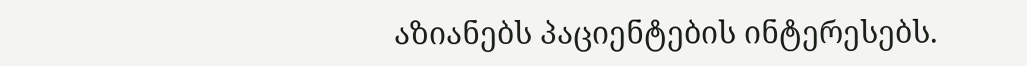აზიანებს პაციენტების ინტერესებს.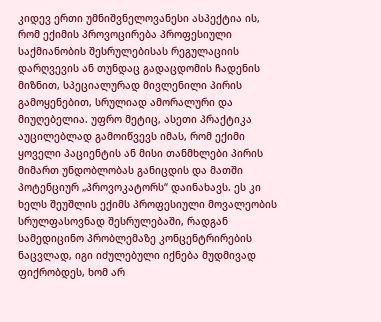კიდევ ერთი უმნიშვნელოვანესი ასპექტია ის, რომ ექიმის პროვოცირება პროფესიული საქმიანობის შესრულებისას რეგულაციის დარღვევის ან თუნდაც გადაცდომის ჩადენის მიზნით, სპეციალურად მივლენილი პირის გამოყენებით, სრულიად ამორალური და მიუღებელია. უფრო მეტიც, ასეთი პრაქტიკა აუცილებლად გამოიწვევს იმას, რომ ექიმი ყოველი პაციენტის ან მისი თანმხლები პირის მიმართ უნდობლობას განიცდის და მათში პოტენციურ „პროვოკატორს“ დაინახავს. ეს კი ხელს შეუშლის ექიმს პროფესიული მოვალეობის სრულფასოვნად შესრულებაში, რადგან სამედიცინო პრობლემაზე კონცენტრირების ნაცვლად, იგი იძულებული იქნება მუდმივად ფიქრობდეს, ხომ არ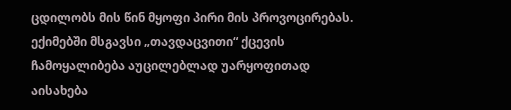ცდილობს მის წინ მყოფი პირი მის პროვოცირებას. ექიმებში მსგავსი „თავდაცვითი“ ქცევის ჩამოყალიბება აუცილებლად უარყოფითად აისახება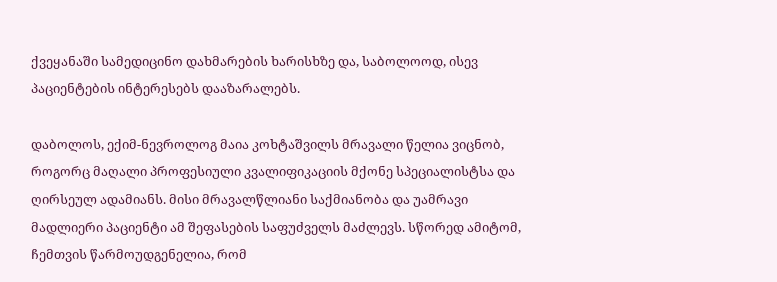ქვეყანაში სამედიცინო დახმარების ხარისხზე და, საბოლოოდ, ისევ პაციენტების ინტერესებს დააზარალებს.

დაბოლოს, ექიმ-ნევროლოგ მაია კოხტაშვილს მრავალი წელია ვიცნობ, როგორც მაღალი პროფესიული კვალიფიკაციის მქონე სპეციალისტსა და ღირსეულ ადამიანს. მისი მრავალწლიანი საქმიანობა და უამრავი მადლიერი პაციენტი ამ შეფასების საფუძველს მაძლევს. სწორედ ამიტომ, ჩემთვის წარმოუდგენელია, რომ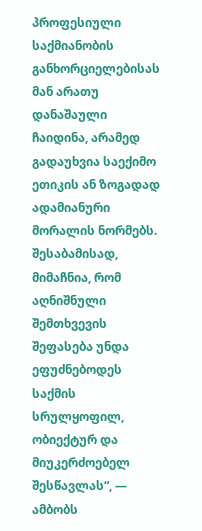პროფესიული საქმიანობის განხორციელებისას მან არათუ დანაშაული ჩაიდინა, არამედ გადაუხვია საექიმო ეთიკის ან ზოგადად ადამიანური მორალის ნორმებს. შესაბამისად, მიმაჩნია, რომ აღნიშნული შემთხვევის შეფასება უნდა ეფუძნებოდეს საქმის სრულყოფილ, ობიექტურ და მიუკერძოებელ შესწავლას“, — ამბობს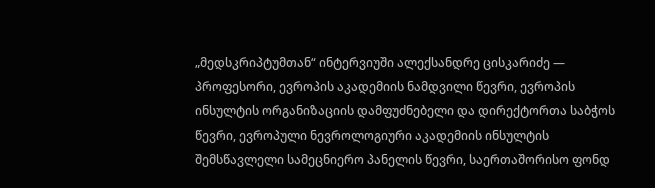„მედსკრიპტუმთან“ ინტერვიუში ალექსანდრე ცისკარიძე — პროფესორი, ევროპის აკადემიის ნამდვილი წევრი, ევროპის ინსულტის ორგანიზაციის დამფუძნებელი და დირექტორთა საბჭოს წევრი, ევროპული ნევროლოგიური აკადემიის ინსულტის შემსწავლელი სამეცნიერო პანელის წევრი, საერთაშორისო ფონდ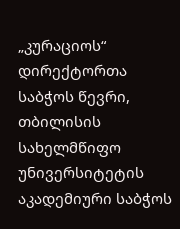„კურაციოს“ დირექტორთა საბჭოს წევრი, თბილისის სახელმწიფო უნივერსიტეტის აკადემიური საბჭოს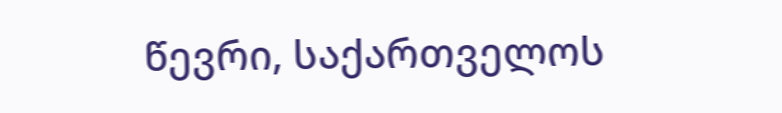წევრი, საქართველოს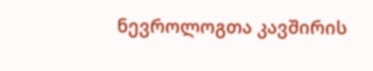ნევროლოგთა კავშირის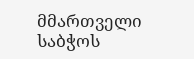მმართველი საბჭოს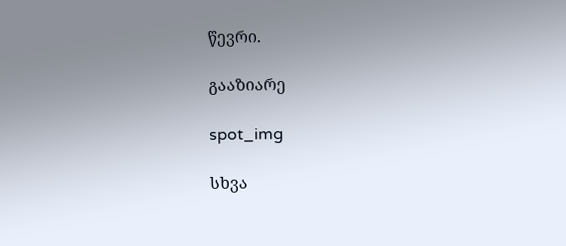წევრი.

გააზიარე

spot_img

სხვა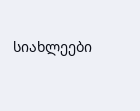სიახლეები